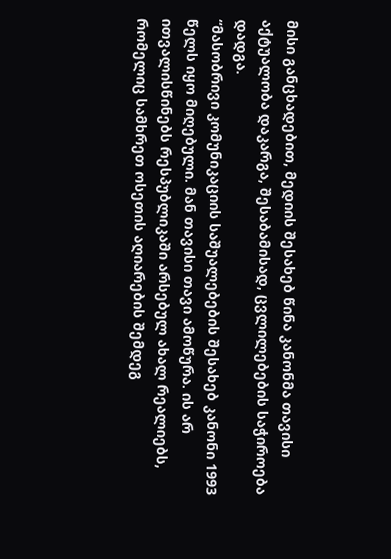მისი განცხადებით, მედიის შესახებ წინა კანონმა თავისი აქტუალობა დაკარგა, შესაბამისად, ცვლილებების საჭიროება დადგა.
“მასობრივი კომუნიკაციის საშუალებების შესახებ კანონი 1993 წელს იყო მიღებული. მან თავისი თავი ამოწურა. ის არ ითვალისწინებს რესპუბლიკაში არსებულ ახალ რეალიებს, რომელიც სამხრეთ ოსეთის აღიარების შემდეგ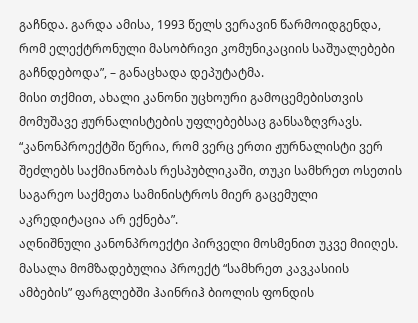გაჩნდა. გარდა ამისა, 1993 წელს ვერავინ წარმოიდგენდა, რომ ელექტრონული მასობრივი კომუნიკაციის საშუალებები გაჩნდებოდა”, – განაცხადა დეპუტატმა.
მისი თქმით, ახალი კანონი უცხოური გამოცემებისთვის მომუშავე ჟურნალისტების უფლებებსაც განსაზღვრავს.
“კანონპროექტში წერია, რომ ვერც ერთი ჟურნალისტი ვერ შეძლებს საქმიანობას რესპუბლიკაში, თუკი სამხრეთ ოსეთის საგარეო საქმეთა სამინისტროს მიერ გაცემული აკრედიტაცია არ ექნება”.
აღნიშნული კანონპროექტი პირველი მოსმენით უკვე მიიღეს.
მასალა მომზადებულია პროექტ “სამხრეთ კავკასიის ამბების” ფარგლებში ჰაინრიჰ ბიოლის ფონდის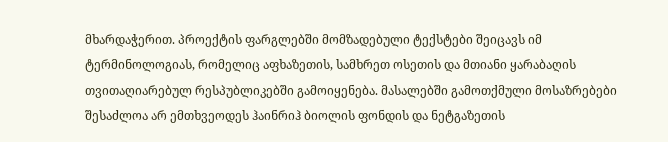მხარდაჭერით. პროექტის ფარგლებში მომზადებული ტექსტები შეიცავს იმ ტერმინოლოგიას, რომელიც აფხაზეთის, სამხრეთ ოსეთის და მთიანი ყარაბაღის თვითაღიარებულ რესპუბლიკებში გამოიყენება. მასალებში გამოთქმული მოსაზრებები შესაძლოა არ ემთხვეოდეს ჰაინრიჰ ბიოლის ფონდის და ნეტგაზეთის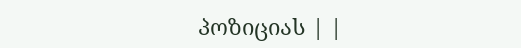პოზიციას | |